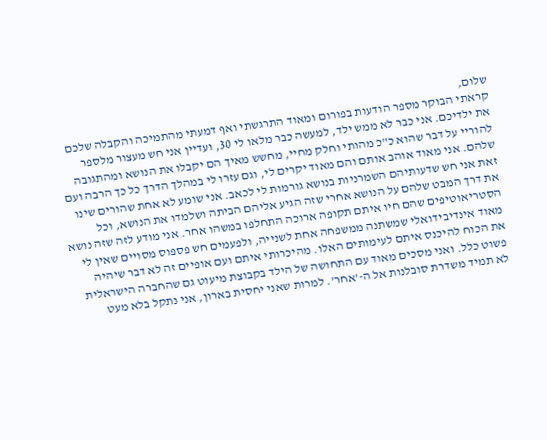שלום,
קראתי הבוקר מספר הודעות בפורום ומאוד התרגשתי ואף דמעתי מהתמיכה והקבלה שלכם את ילדיכם. אני כבר לא ממש ילד, למעשה כבר מלאו לי 30, ועדיין אני חש מעצור מלספר להוריי על דבר שהוא כ"כ מהותי וחלק מחיי, מחשש מאיך הם יקבלו את הנושא ומהתגובה שלהם. אני מאוד אוהב אותם והם מאוד יקרים לי, וגם עזרו לי במהלך הדרך כל כך הרבה ועם זאת אני חש שדעותיהם השמרניות בנושא גורמות לי לכאב. אני שומע לא אחת שהורים שינו את דרך המבט שלהם על הנושא אחרי שזה הגיע אליהם הביתה ושלמדו את הנושא, וכל הסטריאוטיפים שהם חיו איתם תקופה ארוכה התחלפו במשהו אחר. אני מודע לזה שזה נושא מאוד אינדיבידואלי שמשתנה ממשפחה אחת לשנייה, ולפעמים חש פספוס מסויים שאין לי את הכוח להיכנס איתם לעימותים האלו. מהיכרותי איתם ועם אופיים זה לא דבר שיהיה פשוט כלל. ואני מסכים מאוד עם התחושה של הילד בקבוצת מיעוט גם שהחברה הישראלית לא תמיד משדרת סובלנות אל ה-'אחר'. למרות שאני יחסית בארון, אני נתקל בלא מעט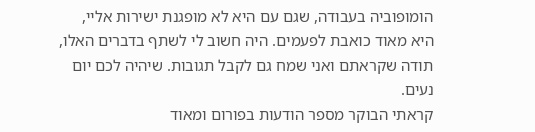הומופוביה בעבודה, שגם עם היא לא מופגנת ישירות אליי, היא מאוד כואבת לפעמים. היה חשוב לי לשתף בדברים האלו, תודה שקראתם ואני שמח גם לקבל תגובות. שיהיה לכם יום נעים.
קראתי הבוקר מספר הודעות בפורום ומאוד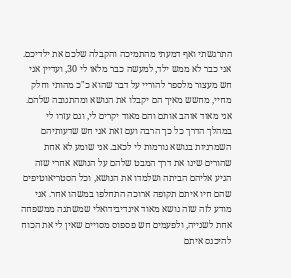התרגשתי ואף דמעתי מהתמיכה והקבלה שלכם את ילדיכם. אני כבר לא ממש ילד, למעשה כבר מלאו לי 30, ועדיין אני חש מעצור מלספר להוריי על דבר שהוא כ"כ מהותי וחלק מחיי, מחשש מאיך הם יקבלו את הנושא ומהתגובה שלהם. אני מאוד אוהב אותם והם מאוד יקרים לי, וגם עזרו לי במהלך הדרך כל כך הרבה ועם זאת אני חש שדעותיהם השמרניות בנושא גורמות לי לכאב. אני שומע לא אחת שהורים שינו את דרך המבט שלהם על הנושא אחרי שזה הגיע אליהם הביתה ושלמדו את הנושא, וכל הסטריאוטיפים שהם חיו איתם תקופה ארוכה התחלפו במשהו אחר. אני מודע לזה שזה נושא מאוד אינדיבידואלי שמשתנה ממשפחה אחת לשנייה, ולפעמים חש פספוס מסויים שאין לי את הכוח להיכנס איתם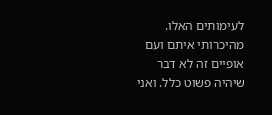לעימותים האלו. מהיכרותי איתם ועם אופיים זה לא דבר שיהיה פשוט כלל. ואני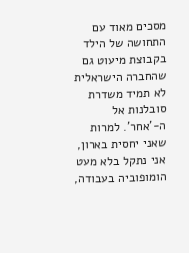מסכים מאוד עם התחושה של הילד בקבוצת מיעוט גם שהחברה הישראלית לא תמיד משדרת סובלנות אל ה-'אחר'. למרות שאני יחסית בארון, אני נתקל בלא מעט הומופוביה בעבודה,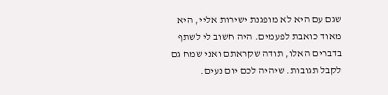שגם עם היא לא מופגנת ישירות אליי, היא מאוד כואבת לפעמים. היה חשוב לי לשתף בדברים האלו, תודה שקראתם ואני שמח גם לקבל תגובות. שיהיה לכם יום נעים.